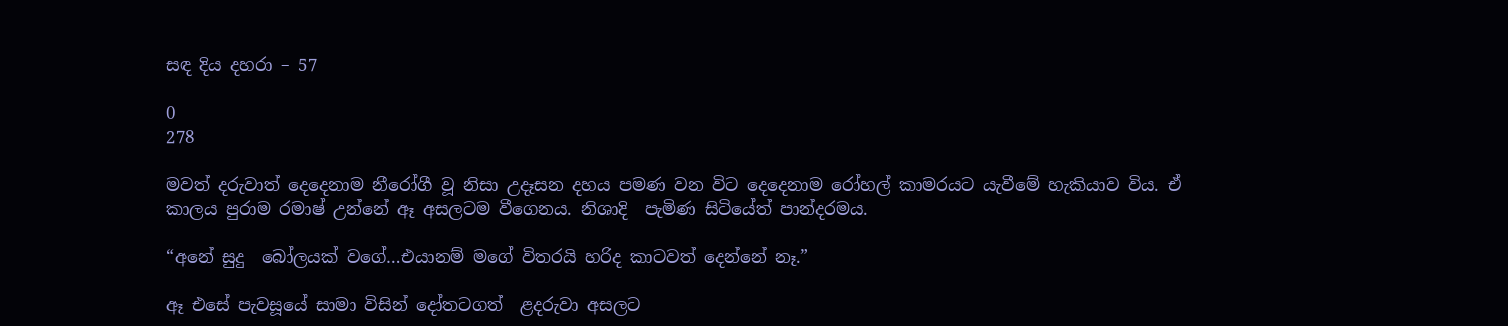සඳ දිය දහරා – 57

0
278

මවත් දරුවාත් දෙදෙනාම නීරෝගී වූ නිසා උදෑසන දහය පමණ වන විට දෙදෙනාම රෝහල් කාමරයට යැවීමේ හැකියාව විය. ඒ කාලය පුරාම රමාෂ් උන්නේ ඈ අසලටම වීගෙනය. නිශාදි  පැමිණ සිටියේත් පාන්දරමය.

“අනේ සුදු  බෝලයක් වගේ…එයානම් මගේ විතරයි හරිද කාටවත් දෙන්නේ නෑ.”

ඈ එසේ පැවසූයේ සාමා විසින් දෝතටගත්  ළදරුවා අසලට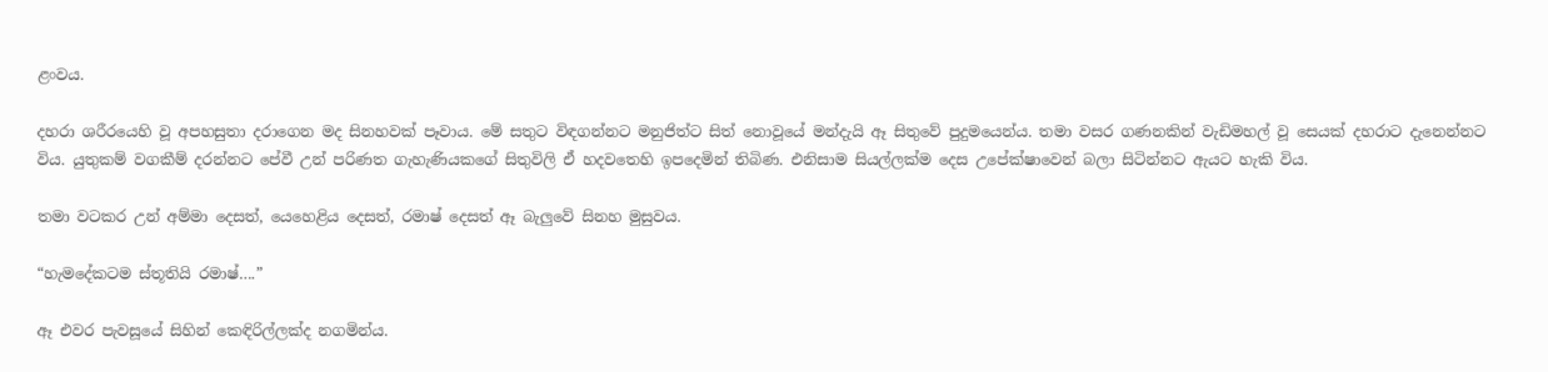ළංවය.

දහරා ශරීරයෙහි වූ අපහසුතා දරාගෙන මද සිනහවක් පෑවාය. මේ සතුට විඳගන්නට මනුජිත්ට සිත් නොවූයේ මන්දැයි ඈ සිතුවේ පුදුමයෙන්ය. තමා වසර ගණනකින් වැඩිමහල් වූ සෙයක් දහරාට දැනෙන්නට විය. යුතුකම් වගකීම් දරන්නට පේවී උන් පරිණත ගැහැණියකගේ සිතුවිලි ඒ හදවතෙහි ඉපදෙමින් තිබිණ. එනිසාම සියල්ලක්ම දෙස උපේක්ෂාවෙන් බලා සිටින්නට ඇයට හැකි විය.

තමා වටකර උන් අම්මා දෙසත්, යෙහෙළිය දෙසත්, රමාෂ් දෙසත් ඈ බැලුවේ සිනහ මුසුවය.

“හැමදේකටම ස්තූතියි රමාෂ්….”

ඈ එවර පැවසූයේ සිහින් කෙඳිරිල්ලක්ද නගමින්ය.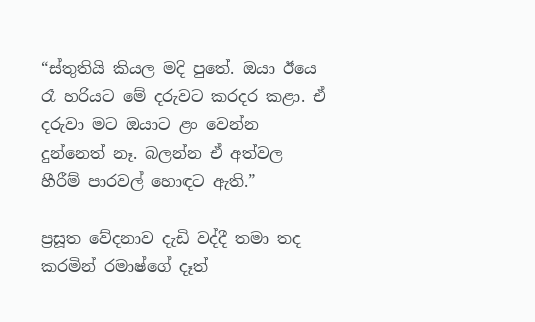“ස්තුතියි කියල මදි පුතේ. ඔයා ඊයෙ රෑ හරියට මේ දරුවට කරදර කළා. ඒ දරුවා මට ඔයාට ළං වෙන්න දුන්නෙත් නෑ. බලන්න ඒ අත්වල හීරීම් පාරවල් හොඳට ඇති.”

ප්‍රසූත වේදනාව දැඩි වද්දී තමා තද කරමින් රමාෂ්ගේ දෑත්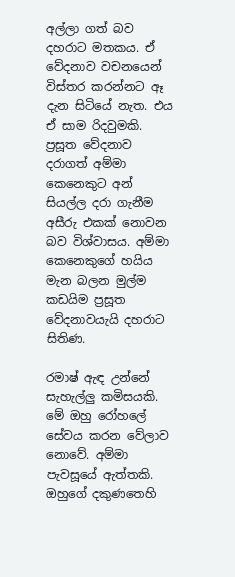අල්ලා ගත් බව දහරාට මතකය. ඒ වේදනාව වචනයෙන් විස්තර කරන්නට ඈ දැන සිටියේ නැත. එය ඒ සාම රිදවුමකි. ප්‍රසූත වේදනාව දරාගත් අම්මා කෙනෙකුට අන් සියල්ල දරා ගැනීම අසීරු එකක් නොවන බව විශ්වාසය. අම්මා කෙනෙකුගේ හයිය මැන බලන මුල්ම කඩයිම ප්‍රසූත වේදනාවයැයි දහරාට සිතිණ.

රමාෂ් ඇඳ උන්නේ සැහැල්ලු කමිසයකි. මේ ඔහු රෝහලේ සේවය කරන වේලාව නොවේ. අම්මා පැවසූයේ ඇත්තකි. ඔහුගේ දකුණතෙහි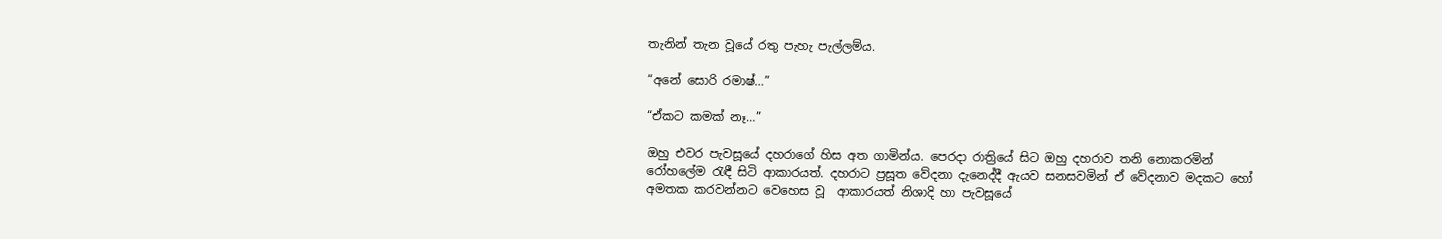තැනින් තැන වූයේ රතු පැහැ පැල්ලම්ය.

“අනේ සොරි රමාෂ්…”

“ඒකට කමක් නෑ…”

ඔහු එවර පැවසූයේ දහරාගේ හිස අත ගාමින්ය. පෙරදා රාත්‍රියේ සිට ඔහු දහරාව තනි නොකරමින් රෝහලේම රැඳී සිටි ආකාරයත්. දහරාට ප්‍රසූත වේදනා දැනෙද්දී ඇයව සනසවමින් ඒ වේදනාව මදකට හෝ අමතක කරවන්නට වෙහෙස වූ  ආකාරයත් නිශාදි හා පැවසූයේ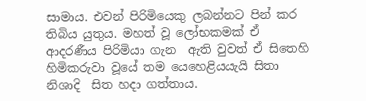සාමාය. එවන් පිරිමියෙකු ලබන්නට පින් කර තිබිය යුතුය. මහත් වූ ලෝභකමක් ඒ ආදරණීය පිරිමියා ගැන  ඇති වුවත් ඒ සිතෙහි හිමිකරුවා වූයේ තම යෙහෙළියයැයි සිතා නිශාදි  සිත හදා ගත්තාය.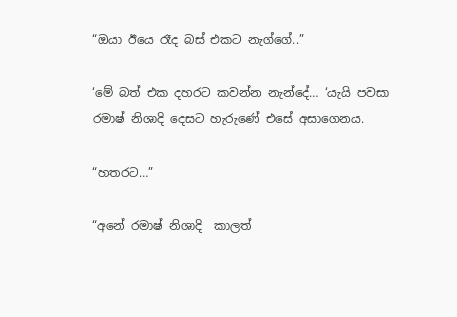“ඔයා ඊයෙ රෑද බස් එකට නැග්ගේ..”

‘මේ බත් එක දහරට කවන්න නැන්දේ… ‘යැයි පවසා රමාෂ් නිශාදි දෙසට හැරුණේ එසේ අසාගෙනය.

“හතරට…”

“අනේ රමාෂ් නිශාදි  කාලත්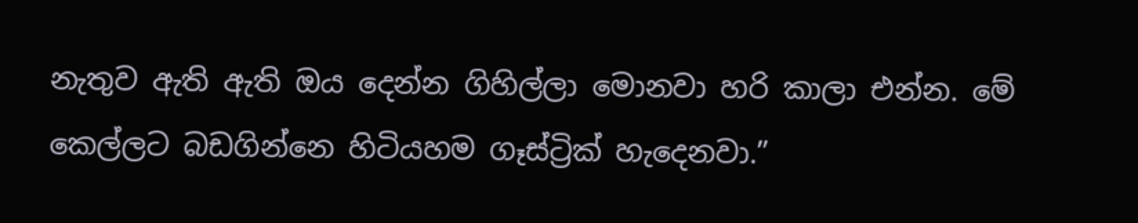නැතුව ඇති ඇති ඔය දෙන්න ගිහිල්ලා මොනවා හරි කාලා එන්න. මේ කෙල්ලට බඩගින්නෙ හිටියහම ගෑස්ට්‍රික් හැදෙනවා.”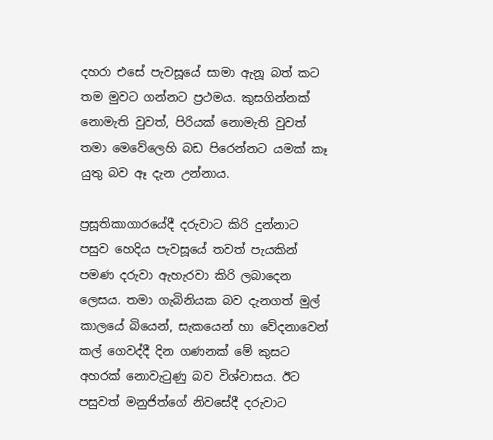දහරා එසේ පැවසූයේ සාමා ඇනූ බත් කට තම මුවට ගන්නට ප්‍රථමය. කුසගින්නක් නොමැති වුවත්, පිරියක් නොමැති වුවත් තමා මෙවේලෙහි බඩ පිරෙන්නට යමක් කෑ යුතු බව ඈ දැන උන්නාය.

ප්‍රසූතිකාගාරයේදී දරුවාට කිරි දුන්නාට පසුව හෙදිය පැවසූයේ තවත් පැයකින් පමණ දරුවා ඇහැරවා කිරි ලබාදෙන ලෙසය. තමා ගැබිනියක බව දැනගත් මුල් කාලයේ බියෙන්, සැකයෙන් හා වේදනාවෙන් කල් ගෙවද්දී දින ගණනක් මේ කුසට අහරක් නොවැටුණු බව විශ්වාසය. ඊට පසුවත් මනුජිත්ගේ නිවසේදී දරුවාට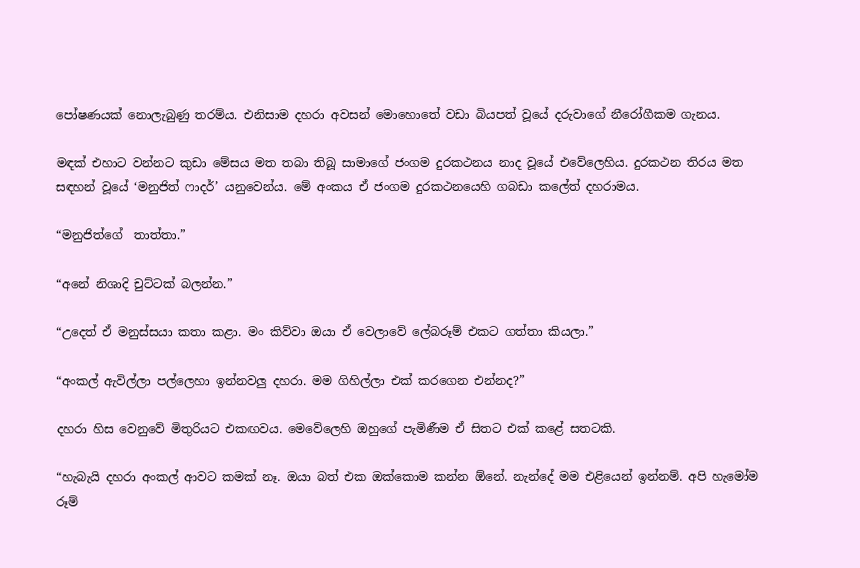පෝෂණයක් නොලැබුණු තරම්ය. එනිසාම දහරා අවසන් මොහොතේ වඩා බියපත් වූයේ දරුවාගේ නීරෝගීකම ගැනය.

මඳක් එහාට වන්නට කුඩා මේසය මත තබා තිබූ සාමාගේ ජංගම දුරකථනය නාද වූයේ එවේලෙහිය. දුරකථන තිරය මත සඳහන් වූයේ ‘මනුජිත් ෆාදර්’ යනුවෙන්ය. මේ අංකය ඒ ජංගම දුරකථනයෙහි ගබඩා කලේත් දහරාමය.

“මනුජිත්ගේ  තාත්තා.”

“අනේ නිශාදි චුට්ටක් බලන්න.”

“උදෙත් ඒ මනුස්සයා කතා කළා. මං කිව්වා ඔයා ඒ වෙලාවේ ලේබරූම් එකට ගත්තා කියලා.”

“අංකල් ඇවිල්ලා පල්ලෙහා ඉන්නවලු දහරා. මම ගිහිල්ලා එක් කරගෙන එන්නද?”

දහරා හිස වෙනුවේ මිතුරියට එකඟවය. මෙවේලෙහි ඔහුගේ පැමිණීම ඒ සිතට එක් කළේ සතටකි.

“හැබැයි දහරා අංකල් ආවට කමක් නෑ. ඔයා බත් එක ඔක්කොම කන්න ඕනේ. නැන්දේ මම එළියෙන් ඉන්නම්. අපි හැමෝම රූම්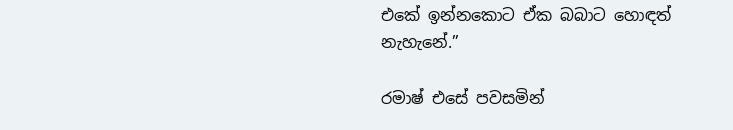එකේ ඉන්නකොට ඒක බබාට හොඳත් නැහැනේ.”

රමාෂ් එසේ පවසමින්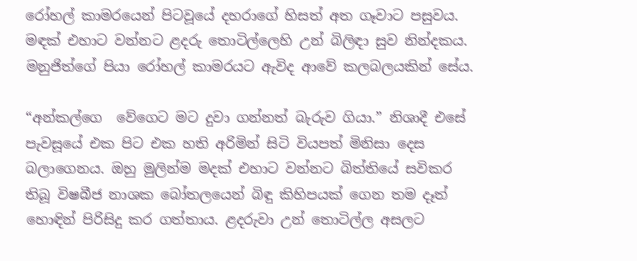රෝහල් කාමරයෙන් පිටවූයේ දහරාගේ හිසත් අත ගෑවාට පසුවය. මඳක් එහාට වන්නට ළදරු තොටිල්ලෙහි උන් බිලිඳා සුව නින්දකය. මනුජිත්ගේ පියා රෝහල් කාමරයට ඇවිද ආවේ කලබලයකින් සේය.

“අන්කල්ගෙ  වේගෙට මට දුවා ගන්නත් බැරුව ගියා.” නිශාදී එසේ පැවසූයේ එක පිට එක හති අරිමින් සිටි වියපත් මිනිසා දෙස බලාගෙනය. ඔහු මුලින්ම මදක් එහාට වන්නට බිත්තියේ සවිකර තිබූ විෂබීජ නාශක බෝතලයෙන් බිඳු කිහිපයක් ගෙන තම දෑත් හොඳින් පිරිසිදු කර ගත්තාය. ළදරුවා උන් තොටිල්ල අසලට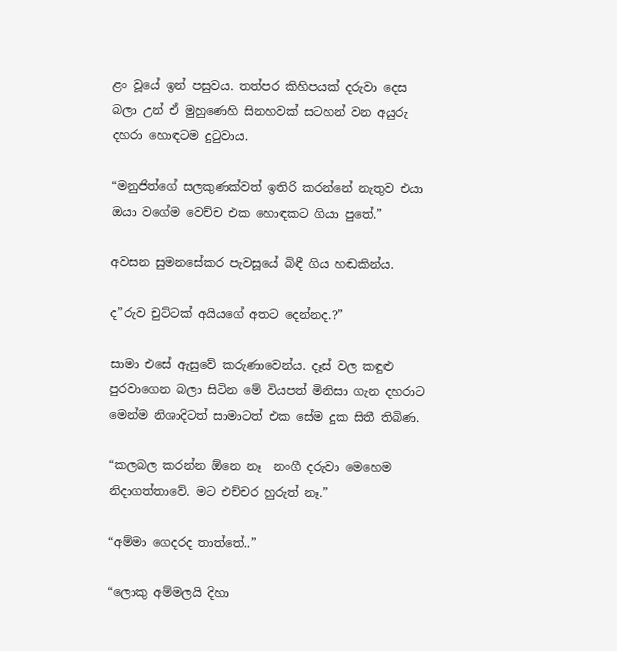ළං වූයේ ඉන් පසුවය. තත්පර කිහිපයක් දරුවා දෙස බලා උන් ඒ මුහුණෙහි සිනහවක් සටහන් වන අයුරු දහරා හොඳටම දුටුවාය.

“මනුජිත්ගේ සලකුණක්වත් ඉතිරි කරන්නේ නැතුව එයා ඔයා වගේම වෙච්ච එක හොඳකට ගියා පුතේ.”

අවසන සුමනසේකර පැවසූයේ බිඳී ගිය හඬකින්ය.

ද”රුව චුට්ටක් අයියගේ අතට දෙන්නද.?”

සාමා එසේ ඇසුවේ කරුණාවෙන්ය. දෑස් වල කඳුළු පුරවාගෙන බලා සිටින මේ වියපත් මිනිසා ගැන දහරාට මෙන්ම නිශාදිටත් සාමාටත් එක සේම දුක සිතී තිබිණ.

“කලබල කරන්න ඕනෙ නෑ  නංගී දරුවා මෙහෙම නිදාගත්තාවේ. මට එච්චර හුරුත් නෑ.”

“අම්මා ගෙදරද තාත්තේ..”

“ලොකු අම්මලයි දිහා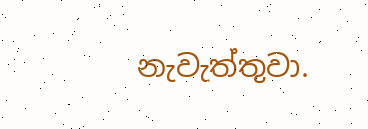නැවැත්තුවා.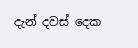දැන් දවස් දෙක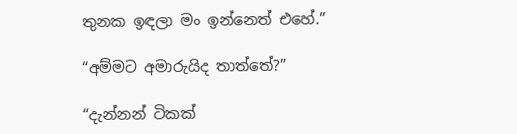තුනක ඉඳලා මං ඉන්නෙත් එහේ.”

“අම්මට අමාරුයිද තාත්තේ?”

“දැන්නන් ටිකක්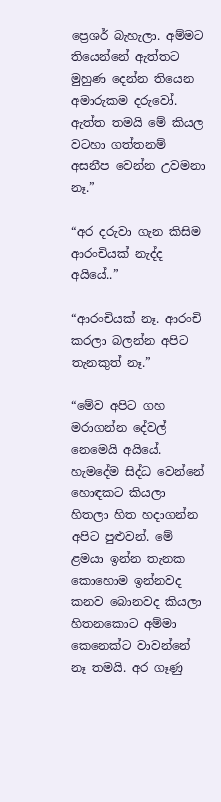ප්‍රෙශර් බැහැලා. අම්මට තියෙන්නේ ඇත්තට මුහුණ දෙන්න තියෙන අමාරුකම දරුවෝ. ඇත්ත තමයි මේ කියල වටහා ගත්තනම් අසනීප වෙන්න උවමනා නෑ.”

“අර දරුවා ගැන කිසිම ආරංචියක් නැද්ද අයියේ..”

“ආරංචියක් නෑ. ආරංචි කරලා බලන්න අපිට තැනකුත් නෑ.”

“මේව අපිට ගහ මරාගන්න දේවල් නෙමෙයි අයියේ. හැමදේම සිද්ධ වෙන්නේ හොඳකට කියලා හිතලා හිත හදාගන්න අපිට පුළුවන්. මේ ළමයා ඉන්න තැනක කොහොම ඉන්නවද කනව බොනවද කියලා හිතනකොට අම්මා කෙනෙක්ට වාවන්නේ නෑ තමයි. අර ගෑණු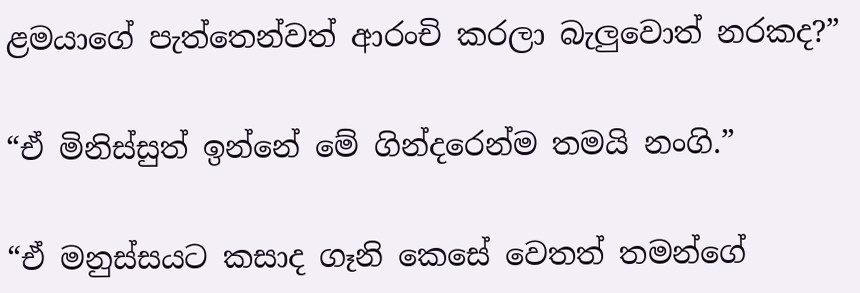ළමයාගේ පැත්තෙන්වත් ආරංචි කරලා බැලුවොත් නරකද?”

“ඒ මිනිස්සුත් ඉන්නේ මේ ගින්දරෙන්ම තමයි නංගි.”

“ඒ මනුස්සයට කසාද ගෑනි කෙසේ වෙතත් තමන්ගේ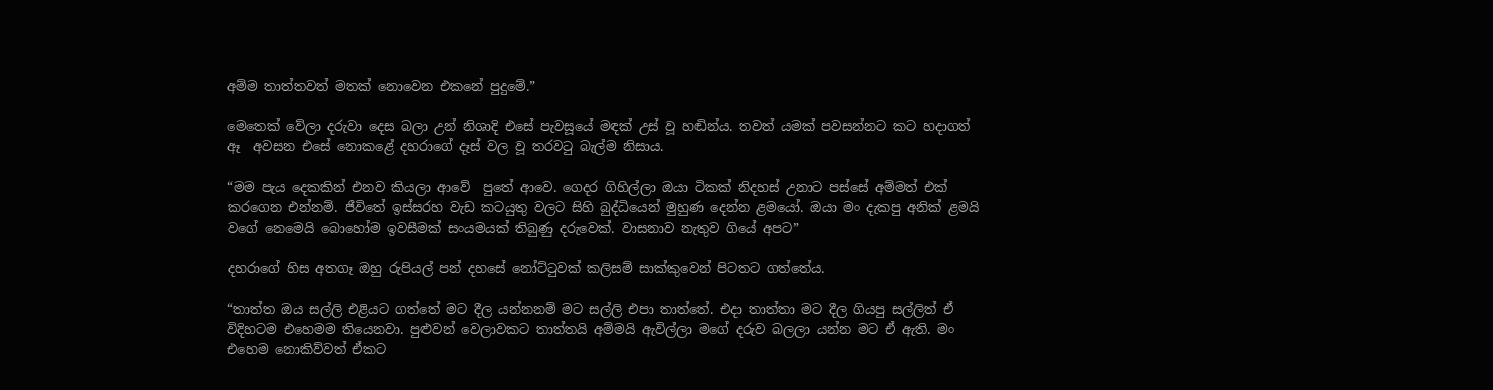අම්ම තාත්තවත් මතක් නොවෙන එකනේ පුදුමේ.”

මෙතෙක් වේලා දරුවා දෙස බලා උන් නිශාදි එසේ පැවසූයේ මඳක් උස් වූ හඬින්ය. තවත් යමක් පවසන්නට කට හදාගත් ඈ  අවසන එසේ නොකළේ දහරාගේ දෑස් වල වූ තරවටු බැල්ම නිසාය.

“මම පැය දෙකකින් එනව කියලා ආවේ  පුතේ ආවෙ. ගෙදර ගිහිල්ලා ඔයා ටිකක් නිදහස් උනාට පස්සේ අම්මත් එක් කරගෙන එන්නම්. ජීවිතේ ඉස්සරහ වැඩ කටයුතු වලට සිහි බුද්ධියෙන් මුහුණ දෙන්න ළමයෝ. ඔයා මං දැකපු අනික් ළමයි වගේ නෙමෙයි බොහෝම ඉවසීමක් සංයමයක් තිබුණු දරුවෙක්. වාසනාව නැතුව ගියේ අපට”

දහරාගේ හිස අතගෑ ඔහු රුපියල් පන් දහසේ නෝට්ටුවක් කලිසම් සාක්කුවෙන් පිටතට ගත්තේය.

“තාත්ත ඔය සල්ලි එළියට ගත්තේ මට දීල යන්නනම් මට සල්ලි එපා තාත්තේ. එදා තාත්තා මට දීල ගියපු සල්ලිත් ඒ විදිහටම එහෙමම තියෙනවා. පුළුවන් වෙලාවකට තාත්තයි අම්මයි ඇවිල්ලා මගේ දරුව බලලා යන්න මට ඒ ඇති. මං එහෙම නොකිව්වත් ඒකට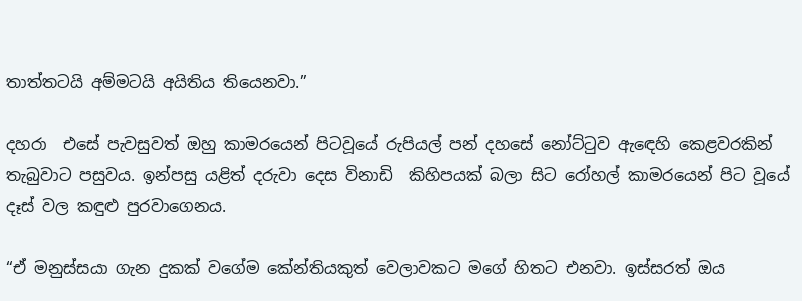තාත්තටයි අම්මටයි අයිතිය තියෙනවා.”

දහරා  එසේ පැවසුවත් ඔහු කාමරයෙන් පිටවූයේ රුපියල් පන් දහසේ නෝට්ටුව ඇඳෙහි කෙළවරකින් තැබුවාට පසුවය. ඉන්පසු යළිත් දරුවා දෙස විනාඩි  කිහිපයක් බලා සිට රෝහල් කාමරයෙන් පිට වූයේ දෑස් වල කඳුළු පුරවාගෙනය.

“ඒ මනුස්සයා ගැන දුකක් වගේම කේන්තියකුත් වෙලාවකට මගේ හිතට එනවා. ඉස්සරත් ඔය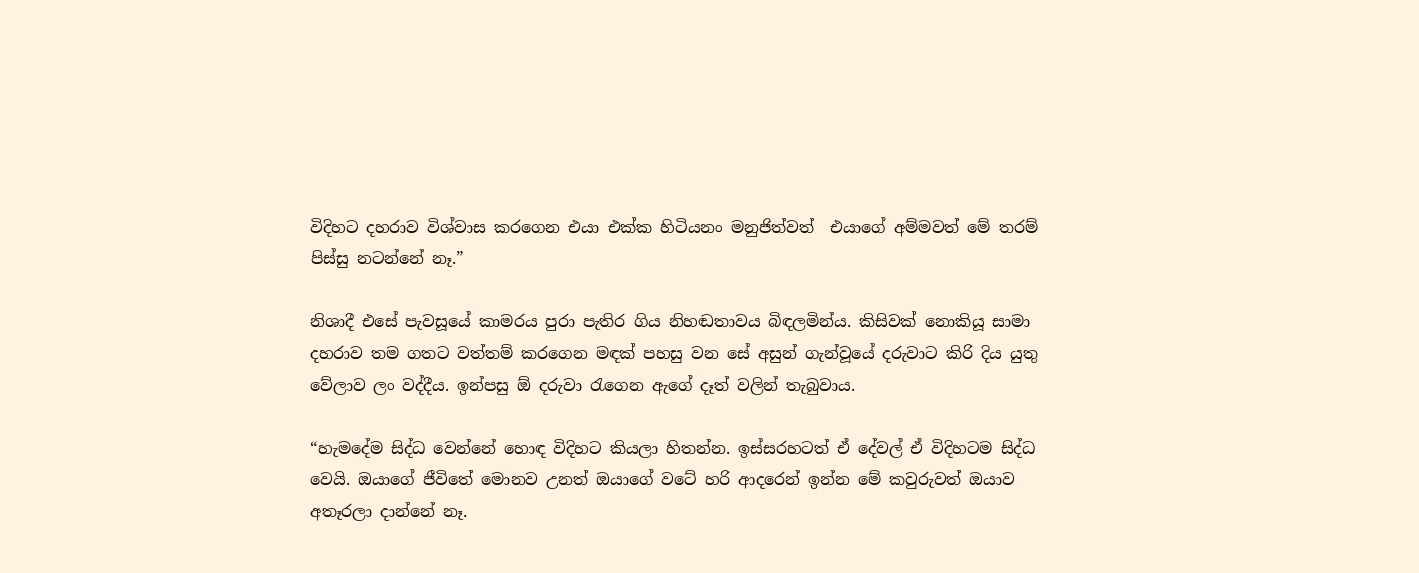විදිහට දහරාව විශ්වාස කරගෙන එයා එක්ක හිටියනං මනුජිත්වත්  එයාගේ අම්මවත් මේ තරම් පිස්සු නටන්නේ නෑ.”

නිශාදී එසේ පැවසූයේ කාමරය පුරා පැතිර ගිය නිහඬතාවය බිඳලමින්ය. කිසිවක් නොකියූ සාමා දහරාව තම ගතට වත්තම් කරගෙන මඳක් පහසු වන සේ අසුන් ගැන්වූයේ දරුවාට කිරි දිය යුතු වේලාව ලං වද්දීය. ඉන්පසු ඕ දරුවා රැගෙන ඇගේ දෑත් වලින් තැබුවාය.

“හැමදේම සිද්ධ වෙන්නේ හොඳ විදිහට කියලා හිතන්න. ඉස්සරහටත් ඒ දේවල් ඒ විදිහටම සිද්ධ වෙයි. ඔයාගේ ජීවිතේ මොනව උනත් ඔයාගේ වටේ හරි ආදරෙන් ඉන්න මේ කවුරුවත් ඔයාව අතෑරලා දාන්නේ නෑ.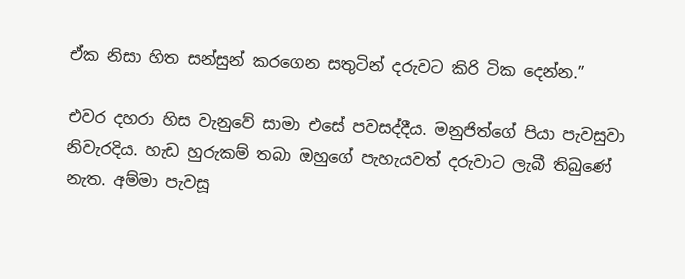ඒක නිසා හිත සන්සුන් කරගෙන සතුටින් දරුවට කිරි ටික දෙන්න.”

එවර දහරා හිස වැනුවේ සාමා එසේ පවසද්දීය. මනුජිත්ගේ පියා පැවසුවා නිවැරදිය. හැඩ හුරුකම් තබා ඔහුගේ පැහැයවත් දරුවාට ලැබී තිබුණේ නැත. අම්මා පැවසූ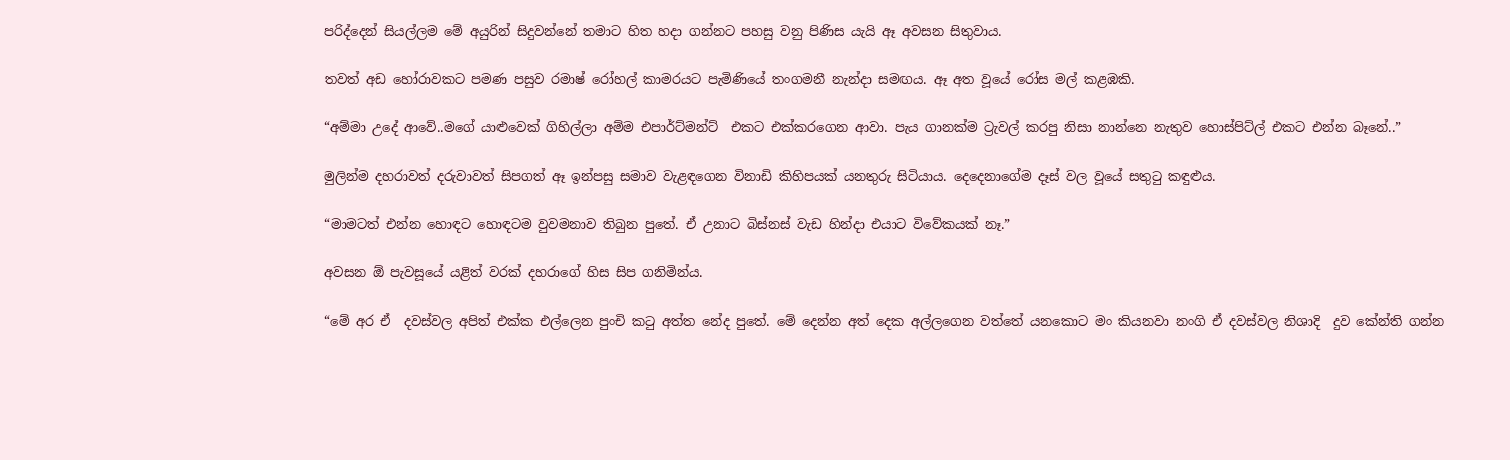පරිද්දෙන් සියල්ලම මේ අයුරින් සිදුවන්නේ තමාට හිත හදා ගන්නට පහසු වනු පිණිස යැයි ඈ අවසන සිතුවාය.

තවත් අඩ හෝරාවකට පමණ පසුව රමාෂ් රෝහල් කාමරයට පැමිණියේ තංගමනී නැන්දා සමඟය. ඈ අත වූයේ රෝස මල් කළඹකි.

“අම්මා උදේ ආවේ..මගේ යාළුවෙක් ගිහිල්ලා අම්ම එපාර්ට්මන්ට්  එකට එක්කරගෙන ආවා. පැය ගානක්ම ට්‍රැවල් කරපු නිසා නාන්නෙ නැතුව හොස්පිට්ල් එකට එන්න බෑනේ..”

මුලින්ම දහරාවත් දරුවාවත් සිපගත් ඈ ඉන්පසු සමාව වැළඳගෙන විනාඩි කිහිපයක් යනතුරු සිටියාය. දෙදෙනාගේම දෑස් වල වූයේ සතුටු කඳුළුය.

“මාමටත් එන්න හොඳට හොඳටම වුවමනාව තිබුන පුතේ. ඒ උනාට බිස්නස් වැඩ හින්දා එයාට විවේකයක් නෑ.”

අවසන ඕ පැවසූයේ යළිත් වරක් දහරාගේ හිස සිප ගනිමින්ය.

“මේ අර ඒ  දවස්වල අපිත් එක්ක එල්ලෙන පුංචි කටු අත්ත නේද පුතේ. මේ දෙන්න අත් දෙක අල්ලගෙන වත්තේ යනකොට මං කියනවා නංගි ඒ දවස්වල නිශාදි  දුව කේන්ති ගන්න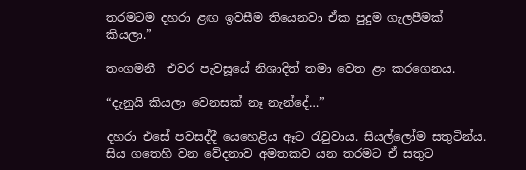තරමටම දහරා ළඟ ඉවසීම තියෙනවා ඒක පුදුම ගැලපීමක් කියලා.”

තංගමනී  එවර පැවසූයේ නිශාදිත් තමා වෙත ළං කරගෙනය.

“දැනුයි කියලා වෙනසක් නෑ නැන්දේ…”

දහරා එසේ පවසද්දී යෙහෙළිය ඈට රැවුවාය. සියල්ලෝම සතුටින්ය. සිය ගතෙහි වන වේදනාව අමතකව යන තරමට ඒ සතුට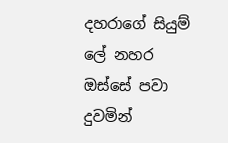දහරාගේ සියුම් ලේ නහර ඔස්සේ පවා දුවමින්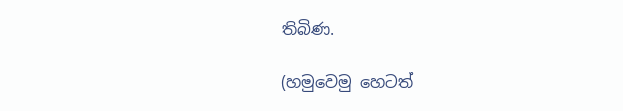තිබිණ.

(හමුවෙමු හෙටත්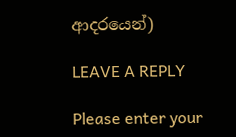ආදරයෙන්)

LEAVE A REPLY

Please enter your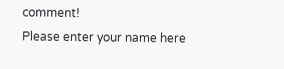comment!
Please enter your name here